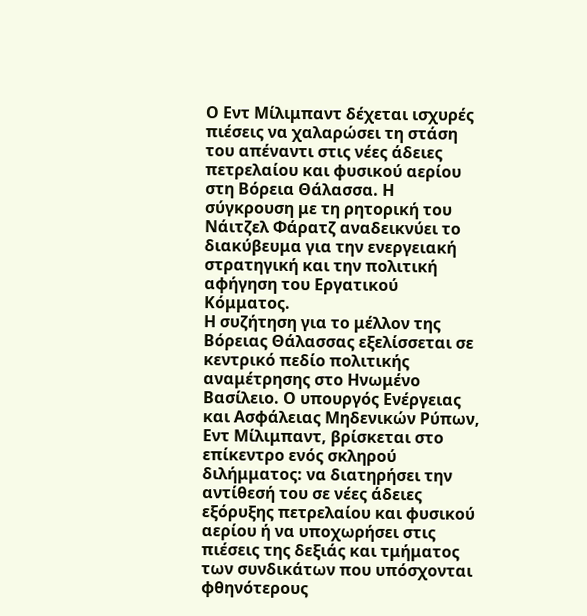Ο Εντ Μίλιμπαντ δέχεται ισχυρές πιέσεις να χαλαρώσει τη στάση του απέναντι στις νέες άδειες πετρελαίου και φυσικού αερίου στη Βόρεια Θάλασσα. Η σύγκρουση με τη ρητορική του Νάιτζελ Φάρατζ αναδεικνύει το διακύβευμα για την ενεργειακή στρατηγική και την πολιτική αφήγηση του Εργατικού Κόμματος.
Η συζήτηση για το μέλλον της Βόρειας Θάλασσας εξελίσσεται σε κεντρικό πεδίο πολιτικής αναμέτρησης στο Ηνωμένο Βασίλειο. Ο υπουργός Ενέργειας και Ασφάλειας Μηδενικών Ρύπων, Εντ Μίλιμπαντ, βρίσκεται στο επίκεντρο ενός σκληρού διλήμματος: να διατηρήσει την αντίθεσή του σε νέες άδειες εξόρυξης πετρελαίου και φυσικού αερίου ή να υποχωρήσει στις πιέσεις της δεξιάς και τμήματος των συνδικάτων που υπόσχονται φθηνότερους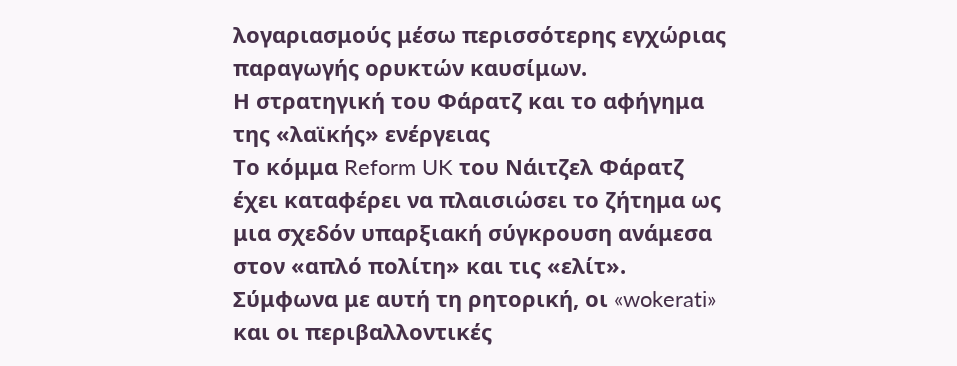λογαριασμούς μέσω περισσότερης εγχώριας παραγωγής ορυκτών καυσίμων.
Η στρατηγική του Φάρατζ και το αφήγημα της «λαϊκής» ενέργειας
Το κόμμα Reform UK του Νάιτζελ Φάρατζ έχει καταφέρει να πλαισιώσει το ζήτημα ως μια σχεδόν υπαρξιακή σύγκρουση ανάμεσα στον «απλό πολίτη» και τις «ελίτ». Σύμφωνα με αυτή τη ρητορική, οι «wokerati» και οι περιβαλλοντικές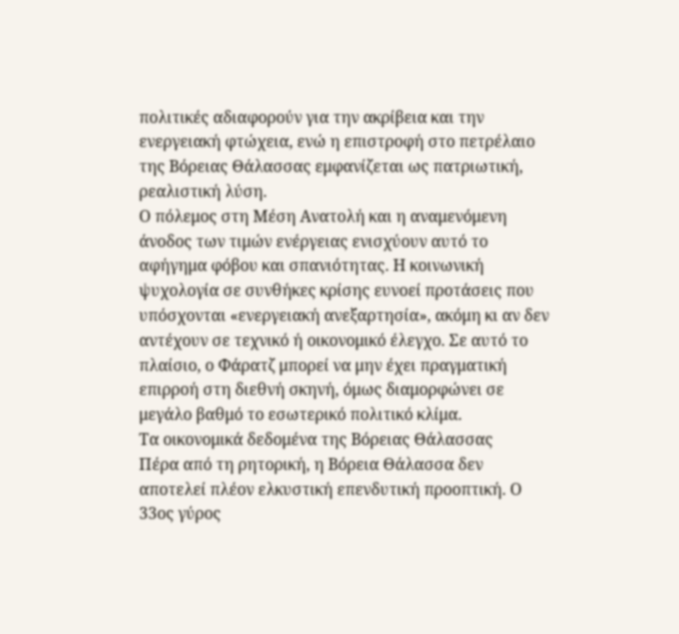πολιτικές αδιαφορούν για την ακρίβεια και την ενεργειακή φτώχεια, ενώ η επιστροφή στο πετρέλαιο της Βόρειας Θάλασσας εμφανίζεται ως πατριωτική, ρεαλιστική λύση.
Ο πόλεμος στη Μέση Ανατολή και η αναμενόμενη άνοδος των τιμών ενέργειας ενισχύουν αυτό το αφήγημα φόβου και σπανιότητας. Η κοινωνική ψυχολογία σε συνθήκες κρίσης ευνοεί προτάσεις που υπόσχονται «ενεργειακή ανεξαρτησία», ακόμη κι αν δεν αντέχουν σε τεχνικό ή οικονομικό έλεγχο. Σε αυτό το πλαίσιο, ο Φάρατζ μπορεί να μην έχει πραγματική επιρροή στη διεθνή σκηνή, όμως διαμορφώνει σε μεγάλο βαθμό το εσωτερικό πολιτικό κλίμα.
Τα οικονομικά δεδομένα της Βόρειας Θάλασσας
Πέρα από τη ρητορική, η Βόρεια Θάλασσα δεν αποτελεί πλέον ελκυστική επενδυτική προοπτική. Ο 33ος γύρος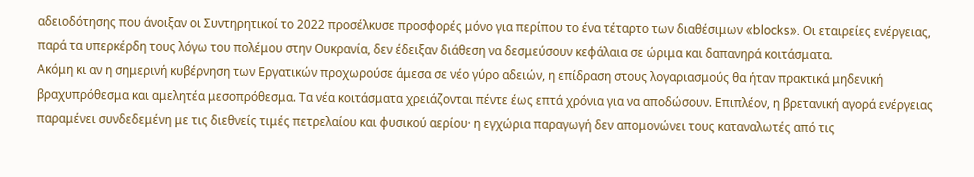αδειοδότησης που άνοιξαν οι Συντηρητικοί το 2022 προσέλκυσε προσφορές μόνο για περίπου το ένα τέταρτο των διαθέσιμων «blocks». Οι εταιρείες ενέργειας, παρά τα υπερκέρδη τους λόγω του πολέμου στην Ουκρανία, δεν έδειξαν διάθεση να δεσμεύσουν κεφάλαια σε ώριμα και δαπανηρά κοιτάσματα.
Ακόμη κι αν η σημερινή κυβέρνηση των Εργατικών προχωρούσε άμεσα σε νέο γύρο αδειών, η επίδραση στους λογαριασμούς θα ήταν πρακτικά μηδενική βραχυπρόθεσμα και αμελητέα μεσοπρόθεσμα. Τα νέα κοιτάσματα χρειάζονται πέντε έως επτά χρόνια για να αποδώσουν. Επιπλέον, η βρετανική αγορά ενέργειας παραμένει συνδεδεμένη με τις διεθνείς τιμές πετρελαίου και φυσικού αερίου· η εγχώρια παραγωγή δεν απομονώνει τους καταναλωτές από τις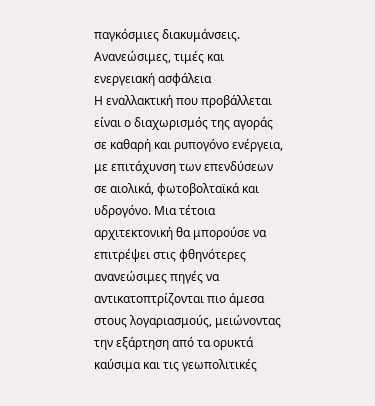παγκόσμιες διακυμάνσεις.
Ανανεώσιμες, τιμές και ενεργειακή ασφάλεια
Η εναλλακτική που προβάλλεται είναι ο διαχωρισμός της αγοράς σε καθαρή και ρυπογόνο ενέργεια, με επιτάχυνση των επενδύσεων σε αιολικά, φωτοβολταϊκά και υδρογόνο. Μια τέτοια αρχιτεκτονική θα μπορούσε να επιτρέψει στις φθηνότερες ανανεώσιμες πηγές να αντικατοπτρίζονται πιο άμεσα στους λογαριασμούς, μειώνοντας την εξάρτηση από τα ορυκτά καύσιμα και τις γεωπολιτικές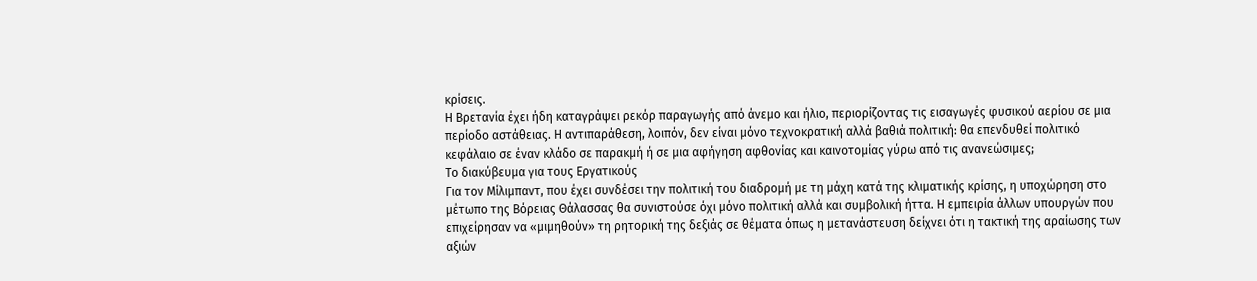κρίσεις.
Η Βρετανία έχει ήδη καταγράψει ρεκόρ παραγωγής από άνεμο και ήλιο, περιορίζοντας τις εισαγωγές φυσικού αερίου σε μια περίοδο αστάθειας. Η αντιπαράθεση, λοιπόν, δεν είναι μόνο τεχνοκρατική αλλά βαθιά πολιτική: θα επενδυθεί πολιτικό κεφάλαιο σε έναν κλάδο σε παρακμή ή σε μια αφήγηση αφθονίας και καινοτομίας γύρω από τις ανανεώσιμες;
Το διακύβευμα για τους Εργατικούς
Για τον Μίλιμπαντ, που έχει συνδέσει την πολιτική του διαδρομή με τη μάχη κατά της κλιματικής κρίσης, η υποχώρηση στο μέτωπο της Βόρειας Θάλασσας θα συνιστούσε όχι μόνο πολιτική αλλά και συμβολική ήττα. Η εμπειρία άλλων υπουργών που επιχείρησαν να «μιμηθούν» τη ρητορική της δεξιάς σε θέματα όπως η μετανάστευση δείχνει ότι η τακτική της αραίωσης των αξιών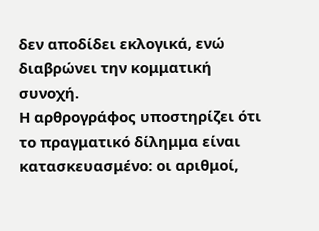δεν αποδίδει εκλογικά, ενώ διαβρώνει την κομματική συνοχή.
Η αρθρογράφος υποστηρίζει ότι το πραγματικό δίλημμα είναι κατασκευασμένο: οι αριθμοί,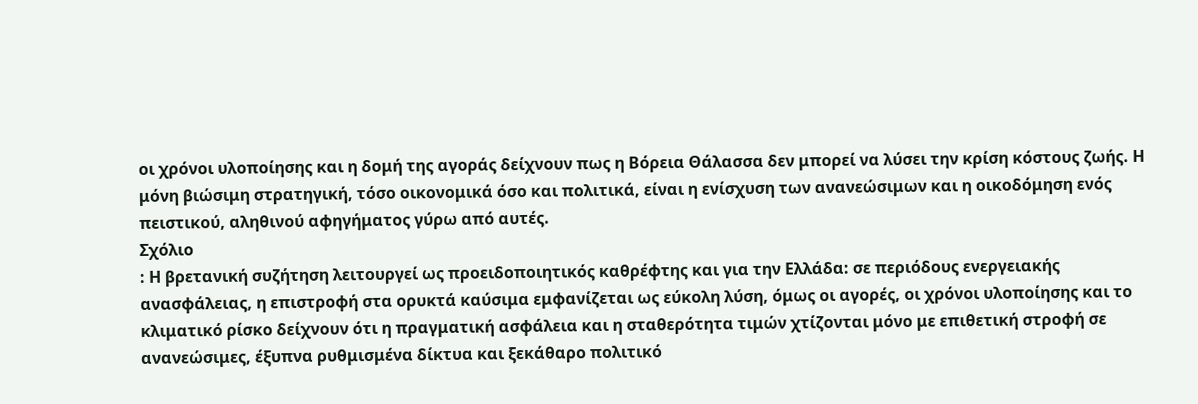οι χρόνοι υλοποίησης και η δομή της αγοράς δείχνουν πως η Βόρεια Θάλασσα δεν μπορεί να λύσει την κρίση κόστους ζωής. Η μόνη βιώσιμη στρατηγική, τόσο οικονομικά όσο και πολιτικά, είναι η ενίσχυση των ανανεώσιμων και η οικοδόμηση ενός πειστικού, αληθινού αφηγήματος γύρω από αυτές.
Σχόλιο
: Η βρετανική συζήτηση λειτουργεί ως προειδοποιητικός καθρέφτης και για την Ελλάδα: σε περιόδους ενεργειακής ανασφάλειας, η επιστροφή στα ορυκτά καύσιμα εμφανίζεται ως εύκολη λύση, όμως οι αγορές, οι χρόνοι υλοποίησης και το κλιματικό ρίσκο δείχνουν ότι η πραγματική ασφάλεια και η σταθερότητα τιμών χτίζονται μόνο με επιθετική στροφή σε ανανεώσιμες, έξυπνα ρυθμισμένα δίκτυα και ξεκάθαρο πολιτικό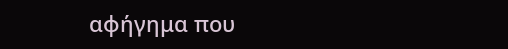αφήγημα που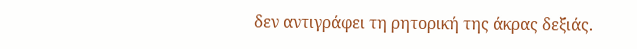δεν αντιγράφει τη ρητορική της άκρας δεξιάς.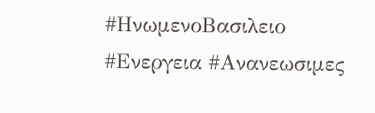#ΗνωμενοΒασιλειο #Ενεργεια #Ανανεωσιμες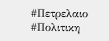#Πετρελαιο #Πολιτικη